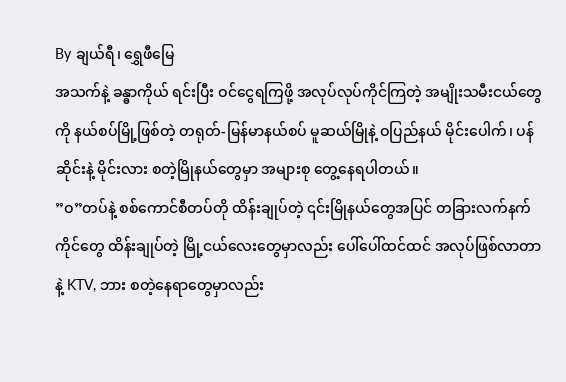By ချယ်ရီ၊ ရွှေဖီမြေ
အသက်နဲ့ ခန္ဓာကိုယ် ရင်းပြီး ဝင်ငွေရကြဖို့ အလုပ်လုပ်ကိုင်ကြတဲ့ အမျိုးသမီးငယ်တွေကို နယ်စပ်မြို့ဖြစ်တဲ့ တရုတ်-မြန်မာနယ်စပ် မူဆယ်မြိုနဲ့ ဝပြည်နယ် မိုင်းပေါက်၊ ပန်ဆိုင်းနဲ့ မိုင်းလား စတဲ့မြိုနယ်တွေမှာ အများစု တွေ့နေရပါတယ်။
”ဝ”တပ်နဲ့ စစ်ကောင်စီတပ်တို ထိန်းချုပ်တဲ့ ၎င်းမြိုနယ်တွေအပြင် တခြားလက်နက်ကိုင်တွေ ထိန်းချုပ်တဲ့ မြို့ငယ်လေးတွေမှာလည်း ပေါ်ပေါ်ထင်ထင် အလုပ်ဖြစ်လာတာနဲ့ KTV, ဘား စတဲ့နေရာတွေမှာလည်း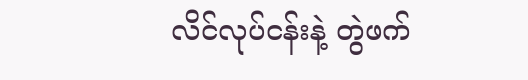လိင်လုပ်ငန်းနဲ့ တွဲဖက်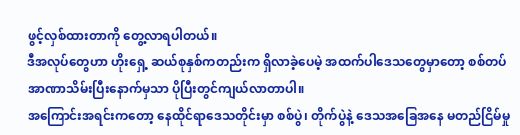ဖွင့်လှစ်ထားတာကို တွေ့လာရပါတယ်။
ဒီအလုပ်တွေဟာ ဟိုးရှေ့ ဆယ်စုနှစ်ကတည်းက ရှိလာခဲ့ပေမဲ့ အထက်ပါဒေသတွေမှာတော့ စစ်တပ်အာဏာသိမ်းပြီးနောက်မှသာ ပိုပြီးတွင်ကျယ်လာတာပါ။
အကြောင်းအရင်းကတော့ နေထိုင်ရာဒေသတိုင်းမှာ စစ်ပွဲ၊ တိုက်ပွဲနဲ့ ဒေသအခြေအနေ မတည်ငြိမ်မှု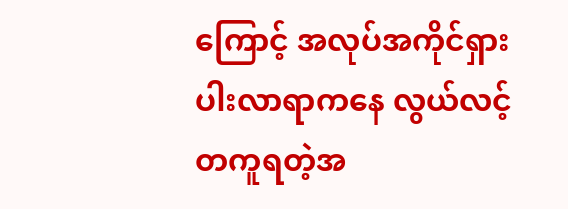ကြောင့် အလုပ်အကိုင်ရှားပါးလာရာကနေ လွယ်လင့်တကူရတဲ့အ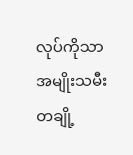လုပ်ကိုသာ အမျိုးသမီးတချို့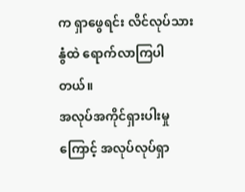က ရှာဖွေရင်း လိင်လုပ်သားနွံထဲ ရောက်လာကြပါတယ်။
အလုပ်အကိုင်ရှားပါးမှုကြောင့် အလုပ်လုပ်ရှာ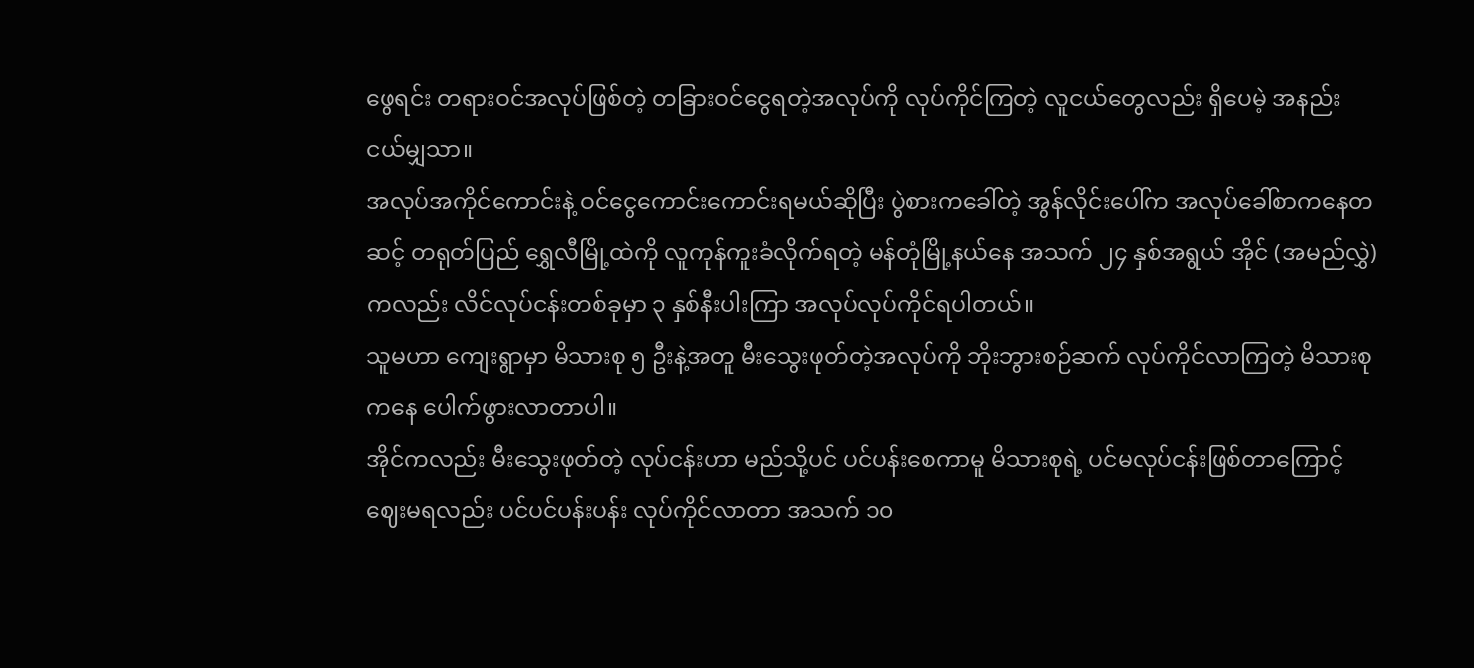ဖွေရင်း တရားဝင်အလုပ်ဖြစ်တဲ့ တခြားဝင်ငွေရတဲ့အလုပ်ကို လုပ်ကိုင်ကြတဲ့ လူငယ်တွေလည်း ရှိပေမဲ့ အနည်းငယ်မျှသာ။
အလုပ်အကိုင်ကောင်းနဲ့ ဝင်ငွေကောင်းကောင်းရမယ်ဆိုပြီး ပွဲစားကခေါ်တဲ့ အွန်လိုင်းပေါ်က အလုပ်ခေါ်စာကနေတဆင့် တရုတ်ပြည် ရွှေလီမြို့ထဲကို လူကုန်ကူးခံလိုက်ရတဲ့ မန်တုံမြို့နယ်နေ အသက် ၂၄ နှစ်အရွယ် အိုင် (အမည်လွှဲ)ကလည်း လိင်လုပ်ငန်းတစ်ခုမှာ ၃ နှစ်နီးပါးကြာ အလုပ်လုပ်ကိုင်ရပါတယ်။
သူမဟာ ကျေးရွာမှာ မိသားစု ၅ ဦးနဲ့အတူ မီးသွေးဖုတ်တဲ့အလုပ်ကို ဘိုးဘွားစဉ်ဆက် လုပ်ကိုင်လာကြတဲ့ မိသားစုကနေ ပေါက်ဖွားလာတာပါ။
အိုင်ကလည်း မီးသွေးဖုတ်တဲ့ လုပ်ငန်းဟာ မည်သို့ပင် ပင်ပန်းစေကာမူ မိသားစုရဲ့ ပင်မလုပ်ငန်းဖြစ်တာကြောင့် ဈေးမရလည်း ပင်ပင်ပန်းပန်း လုပ်ကိုင်လာတာ အသက် ၁၀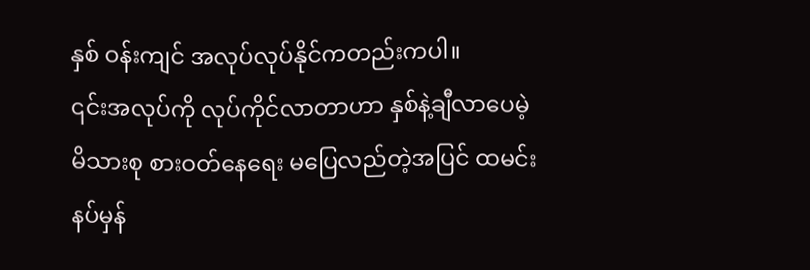နှစ် ဝန်းကျင် အလုပ်လုပ်နိုင်ကတည်းကပါ။
၎င်းအလုပ်ကို လုပ်ကိုင်လာတာဟာ နှစ်နဲ့ချီလာပေမဲ့ မိသားစု စားဝတ်နေရေး မပြေလည်တဲ့အပြင် ထမင်းနပ်မှန်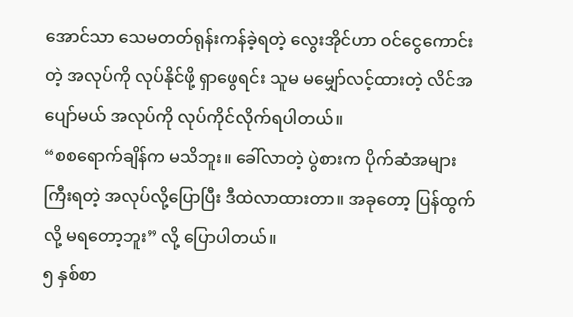အောင်သာ သေမတတ်ရုန်းကန်ခဲ့ရတဲ့ လွေးအိုင်ဟာ ဝင်ငွေကောင်းတဲ့ အလုပ်ကို လုပ်နိုင်ဖို့ ရှာဖွေရင်း သူမ မမျှော်လင့်ထားတဲ့ လိင်အပျော်မယ် အလုပ်ကို လုပ်ကိုင်လိုက်ရပါတယ်။
“စစရောက်ချိန်က မသိဘူး။ ခေါ်လာတဲ့ ပွဲစားက ပိုက်ဆံအများကြီးရတဲ့ အလုပ်လို့ပြောပြီး ဒီထဲလာထားတာ။ အခုတော့ ပြန်ထွက်လို့ မရတော့ဘူး” လို့ ပြောပါတယ်။
၅ နှစ်စာ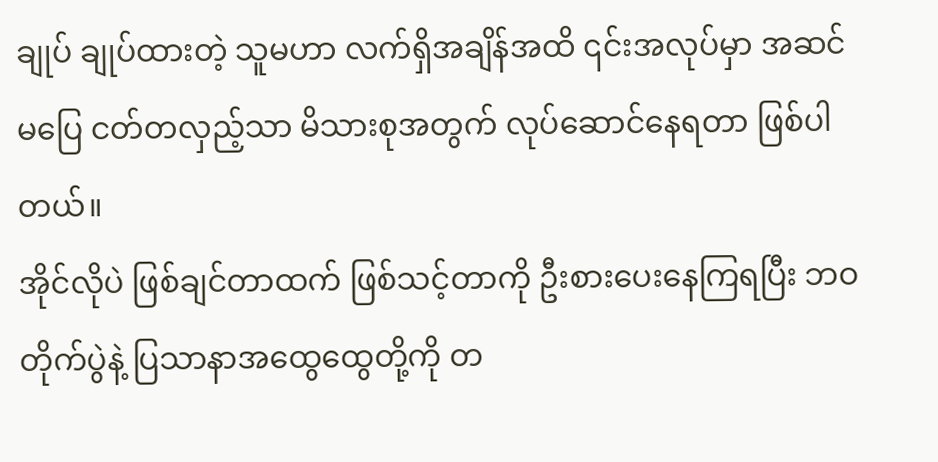ချုပ် ချုပ်ထားတဲ့ သူမဟာ လက်ရှိအချိန်အထိ ၎င်းအလုပ်မှာ အဆင်မပြေ ငတ်တလှည့်သာ မိသားစုအတွက် လုပ်ဆောင်နေရတာ ဖြစ်ပါတယ်။
အိုင်လိုပဲ ဖြစ်ချင်တာထက် ဖြစ်သင့်တာကို ဦးစားပေးနေကြရပြီး ဘဝတိုက်ပွဲနဲ့ ပြသာနာအထွေထွေတို့ကို တ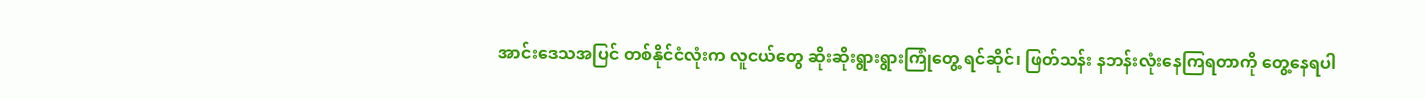အာင်းဒေသအပြင် တစ်နိုင်ငံလုံးက လူငယ်တွေ ဆိုးဆိုးရွားရွားကြုံတွေ့ ရင်ဆိုင်၊ ဖြတ်သန်း နဘန်းလုံးနေကြရတာကို တွေ့နေရပါ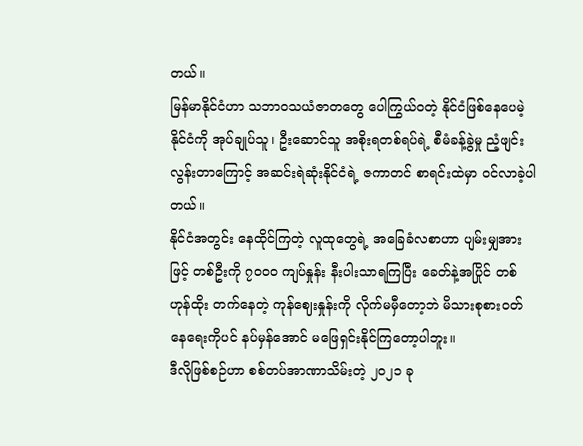တယ်။
မြန်မာနိုင်ငံဟာ သဘာဝသယံဇာတတွေ ပေါကြွယ်ဝတဲ့ နိုင်ငံဖြစ်နေပေမဲ့ နိုင်ငံကို အုပ်ချုပ်သူ၊ ဦးဆောင်သူ အစိုးရတစ်ရပ်ရဲ့ စီမံခန့်ခွဲမှု ညံ့ဖျင်းလွန်းတာကြောင့် အဆင်းရဲဆုံးနိုင်ငံရဲ့ ဇကာတင် စာရင်းထဲမှာ ဝင်လာခဲ့ပါတယ်။
နိုင်ငံအတွင်း နေထိုင်ကြတဲ့ လူထုတွေရဲ့ အခြေခံလစာဟာ ပျမ်းမျှအားဖြင့် တစ်ဦးကို ၇၀၀၀ ကျပ်နှုန်း နီးပါးသာရကြပြီး ခေတ်နဲ့အပြိုင် တစ်ဟုန်ထိုး တက်နေတဲ့ ကုန်ဈေးနှုန်းကို လိုက်မမှီတော့ဘဲ မိသားစုစားဝတ်နေရေးကိုပင် နပ်မှန်အောင် မဖြေရှင်းနိုင်ကြတော့ပါဘူး။
ဒီလိုဖြစ်စဉ်ဟာ စစ်တပ်အာဏာသိမ်းတဲ့ ၂၀၂၁ ခု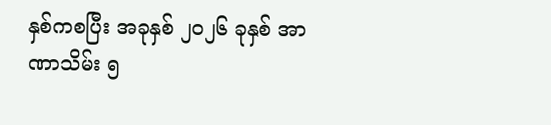နှစ်ကစပြီး အခုနှစ် ၂၀၂၆ ခုနှစ် အာဏာသိမ်း ၅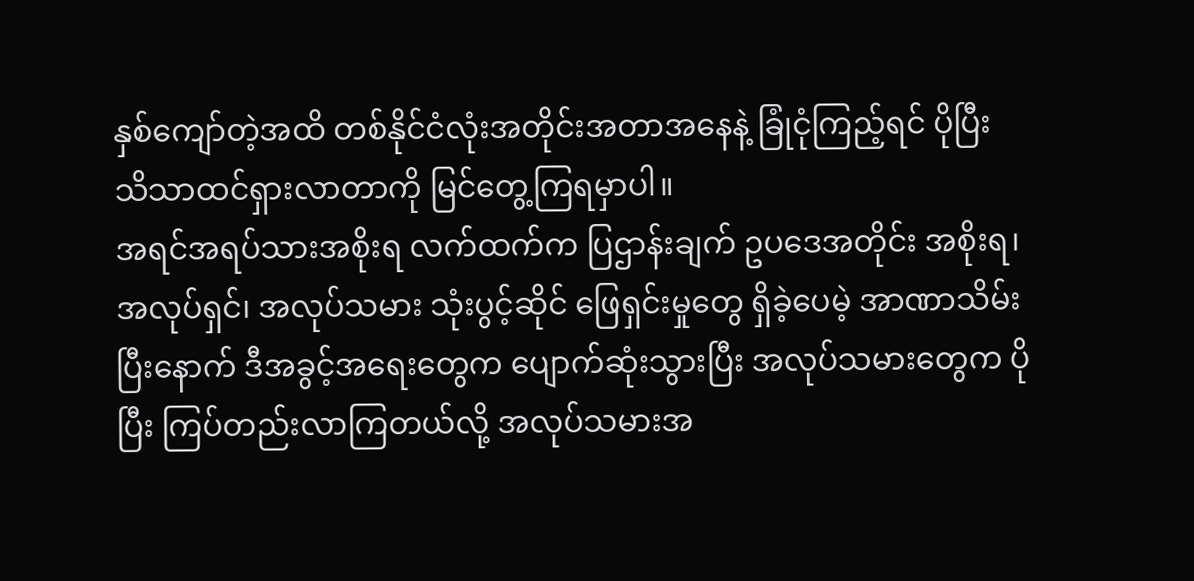နှစ်ကျော်တဲ့အထိ တစ်နိုင်ငံလုံးအတိုင်းအတာအနေနဲ့ ခြုံငုံကြည့်ရင် ပိုပြီး သိသာထင်ရှားလာတာကို မြင်တွေ့ကြရမှာပါ။
အရင်အရပ်သားအစိုးရ လက်ထက်က ပြဌာန်းချက် ဥပဒေအတိုင်း အစိုးရ၊ အလုပ်ရှင်၊ အလုပ်သမား သုံးပွင့်ဆိုင် ဖြေရှင်းမှုတွေ ရှိခဲ့ပေမဲ့ အာဏာသိမ်းပြီးနောက် ဒီအခွင့်အရေးတွေက ပျောက်ဆုံးသွားပြီး အလုပ်သမားတွေက ပိုပြီး ကြပ်တည်းလာကြတယ်လို့ အလုပ်သမားအ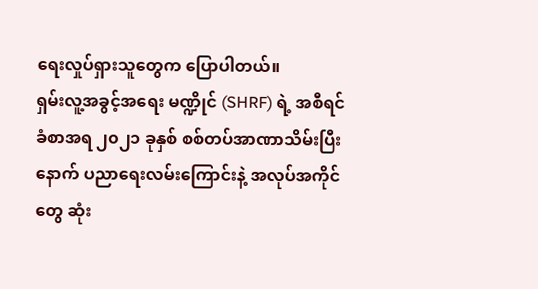ရေးလှုပ်ရှားသူတွေက ပြောပါတယ်။
ရှမ်းလူ့အခွင့်အရေး မဏ္ဍိုင် (SHRF) ရဲ့ အစီရင်ခံစာအရ ၂၀၂၁ ခုနှစ် စစ်တပ်အာဏာသိမ်းပြီးနောက် ပညာရေးလမ်းကြောင်းနဲ့ အလုပ်အကိုင်တွေ ဆုံး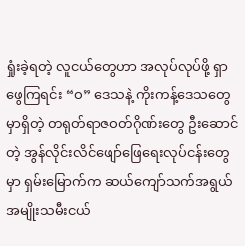ရှုံးခဲ့ရတဲ့ လူငယ်တွေဟာ အလုပ်လုပ်ဖို့ ရှာဖွေကြရင်း “ဝ” ဒေသနဲ့ ကိုးကန့်ဒေသတွေမှာရှိတဲ့ တရုတ်ရာဇဝတ်ဂိုဏ်းတွေ ဦးဆောင်တဲ့ အွန်လိုင်းလိင်ဖျော်ဖြေရေးလုပ်ငန်းတွေမှာ ရှမ်းမြောက်က ဆယ်ကျော်သက်အရွယ် အမျိုးသမီးငယ်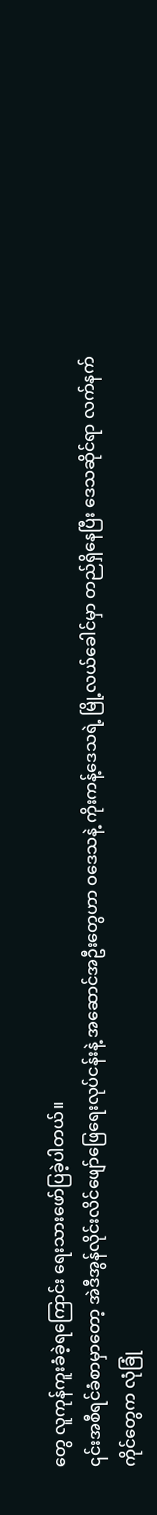တွေ လူကုန်ကူးခံခဲ့ရကြောင်း ရေးသားဖော်ပြခဲ့ပါတယ်။
၎င်းအစီရင်ခံစာမှာတော့ အဲဒီအွန်လိုင်းလိင်ဖျော်ဖြေရေးလုပ်ငန်းနဲ့ အဆောင်အဦးတွေဟာ ဝဒေသနဲ့ ကိုးကန့်ဒေသရဲ့ မြို့လယ်ခေါင်မှာ တည်ရှိနေပြီး ဒေသဆိုင်ရာ လက်နက်ကိုင်တွေက လုံခြုံ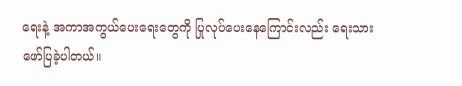ရေးနဲ့ အကာအကွယ်ပေးရေးတွေကို ပြုလုပ်ပေးနေကြောင်းလည်း ရေးသားဖော်ပြခဲ့ပါတယ်။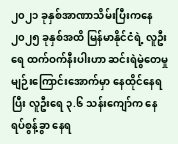၂၀၂၁ ခုနှစ်အာဏာသိမ်းပြီးကနေ ၂၀၂၅ ခုနှစ်အထိ မြန်မာနိုင်ငံရဲ့ လူဦးရေ ထက်ဝက်နီးပါးဟာ ဆင်းရဲမွဲတေမှု မျဉ်းကြောင်းအောက်မှာ နေထိုင်နေရပြီး လူဦးရေ ၃.၆ သန်းကျော်က နေရပ်စွန့်ခွာ နေရ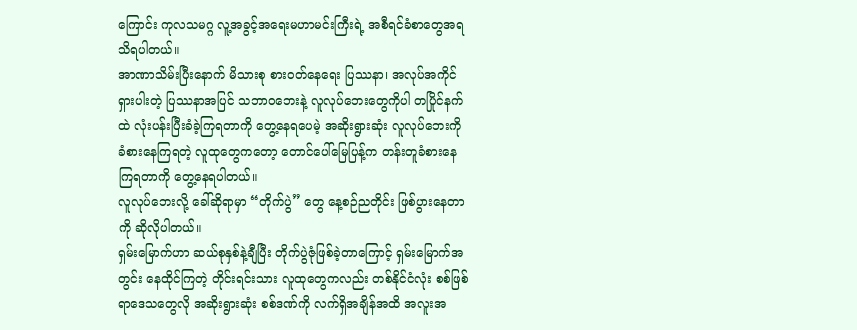ကြောင်း ကုလသမဂ္ဂ လူ့အခွင့်အရေးမဟာမင်းကြီးရဲ့ အစီရင်ခံစာတွေအရ သိရပါတယ်။
အာဏာသိမ်းပြီးနောက် မိသားစု စားဝတ်နေရေး ပြဿနာ၊ အလုပ်အကိုင်ရှားပါးတဲ့ ပြဿနာအပြင် သဘာဝဘေးနဲ့ လူလုပ်ဘေးတွေကိုပါ တပြိုင်နက်ထဲ လုံးပန်းပြီးခံခဲ့ကြရတာကို တွေ့နေရပေမဲ့ အဆိုးရွားဆုံး လူလုပ်ဘေးကို ခံစားနေကြရတဲ့ လူထုတွေကတော့ တောင်ပေါ်မြေပြန့်က တန်းတူခံစားနေကြရတာကို တွေ့နေရပါတယ်။
လူလုပ်ဘေးလို့ ခေါ်ဆိုရာမှာ “တိုက်ပွဲ” တွေ နေ့စဉ်ညတိုင်း ဖြစ်ပွားနေတာကို ဆိုလိုပါတယ်။
ရှမ်းမြောက်ဟာ ဆယ်စုနှစ်နဲ့ချီပြီး တိုက်ပွဲဇုံဖြစ်ခဲ့တာကြောင့် ရှမ်းမြောက်အတွင်း နေထိုင်ကြတဲ့ တိုင်းရင်းသား လူထုတွေကလည်း တစ်နိုင်ငံလုံး စစ်ဖြစ်ရာဒေသတွေလို အဆိုးရွားဆုံး စစ်ဒဏ်ကို လက်ရှိအချိန်အထိ အလူးအ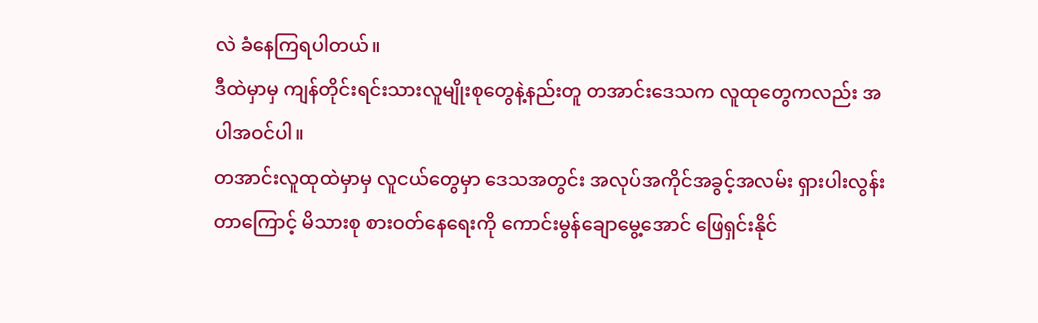လဲ ခံနေကြရပါတယ်။
ဒီထဲမှာမှ ကျန်တိုင်းရင်းသားလူမျိုးစုတွေနဲ့နည်းတူ တအာင်းဒေသက လူထုတွေကလည်း အပါအဝင်ပါ။
တအာင်းလူထုထဲမှာမှ လူငယ်တွေမှာ ဒေသအတွင်း အလုပ်အကိုင်အခွင့်အလမ်း ရှားပါးလွန်းတာကြောင့် မိသားစု စားဝတ်နေရေးကို ကောင်းမွန်ချောမွေ့အောင် ဖြေရှင်းနိုင်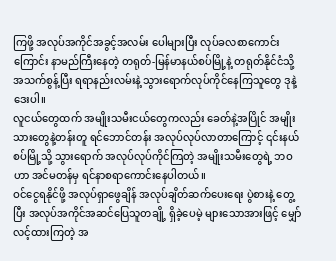ကြဖို့ အလုပ်အကိုင်အခွင့်အလမ်း ပေါများပြီး လုပ်ခလစာကောင်းကြောင်း နာမည်ကြီးနေတဲ့ တရုတ်-မြန်မာနယ်စပ်မြို့နဲ့ တရုတ်နိုင်ငံသို့ အသက်စွန့်ပြီး ရရာနည်းလမ်းနဲ့ သွားရောက်လုပ်ကိုင်နေကြသူတွေ ဒုနဲ့ဒေးပါ။
လူငယ်တွေထက် အမျိုးသမီးငယ်တွေကလည်း ခေတ်နဲ့အပြိုင် အမျိုးသားတွေနဲ့တန်းတူ ရင်ဘောင်တန်း အလုပ်လုပ်လာတာကြောင့် ၎င်းနယ်စပ်မြို့သို့ သွားရောက် အလုပ်လုပ်ကိုင်ကြတဲ့ အမျိုးသမီးတွေရဲ့ ဘဝဟာ အင်မတန်မှ ရင်နာစရာကောင်းနေပါတယ်။
ဝင်ငွေရနိုင်ဖို့ အလုပ်ရှာဖွေချိန် အလုပ်ချိတ်ဆက်ပေးရေး ပွဲစားနဲ့ တွေ့ပြီး အလုပ်အကိုင်အဆင်ပြေသူတချို့ ရှိခဲ့ပေမဲ့ များသောအားဖြင့် မျှော်လင့်ထားကြတဲ့ အ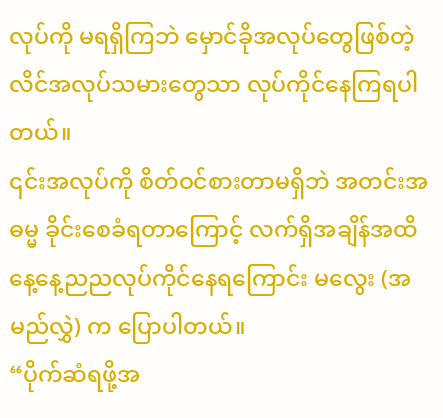လုပ်ကို မရရှိကြဘဲ မှောင်ခိုအလုပ်တွေဖြစ်တဲ့ လိင်အလုပ်သမားတွေသာ လုပ်ကိုင်နေကြရပါတယ်။
၎င်းအလုပ်ကို စိတ်ဝင်စားတာမရှိဘဲ အတင်းအဓမ္မ ခိုင်းစေခံရတာကြောင့် လက်ရှိအချိန်အထိ နေ့နေ့ညညလုပ်ကိုင်နေရကြောင်း မလွေး (အမည်လွှဲ) က ပြောပါတယ်။
“ပိုက်ဆံရဖို့အ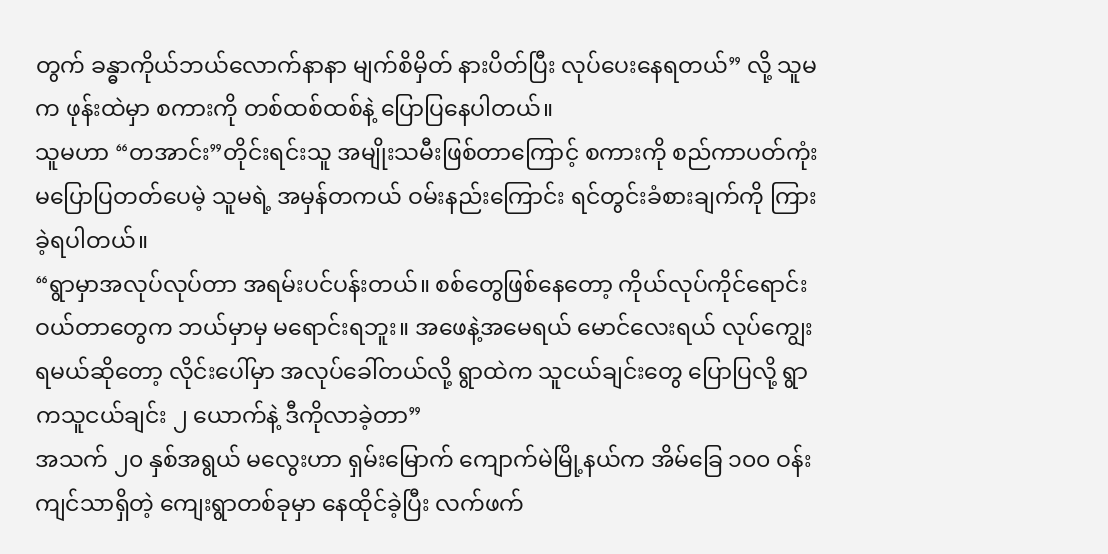တွက် ခန္ဓာကိုယ်ဘယ်လောက်နာနာ မျက်စိမှိတ် နားပိတ်ပြီး လုပ်ပေးနေရတယ်” လို့ သူမက ဖုန်းထဲမှာ စကားကို တစ်ထစ်ထစ်နဲ့ ပြောပြနေပါတယ်။
သူမဟာ “တအာင်း”တိုင်းရင်းသူ အမျိုးသမီးဖြစ်တာကြောင့် စကားကို စည်ကာပတ်ကုံး မပြောပြတတ်ပေမဲ့ သူမရဲ့ အမှန်တကယ် ဝမ်းနည်းကြောင်း ရင်တွင်းခံစားချက်ကို ကြားခဲ့ရပါတယ်။
“ရွာမှာအလုပ်လုပ်တာ အရမ်းပင်ပန်းတယ်။ စစ်တွေဖြစ်နေတော့ ကိုယ်လုပ်ကိုင်ရောင်းဝယ်တာတွေက ဘယ်မှာမှ မရောင်းရဘူး။ အဖေနဲ့အမေရယ် မောင်လေးရယ် လုပ်ကျွေးရမယ်ဆိုတော့ လိုင်းပေါ်မှာ အလုပ်ခေါ်တယ်လို့ ရွာထဲက သူငယ်ချင်းတွေ ပြောပြလို့ ရွာကသူငယ်ချင်း ၂ ယောက်နဲ့ ဒီကိုလာခဲ့တာ”
အသက် ၂၀ နှစ်အရွယ် မလွေးဟာ ရှမ်းမြောက် ကျောက်မဲမြို့နယ်က အိမ်ခြေ ၁၀၀ ဝန်းကျင်သာရှိတဲ့ ကျေးရွာတစ်ခုမှာ နေထိုင်ခဲ့ပြီး လက်ဖက်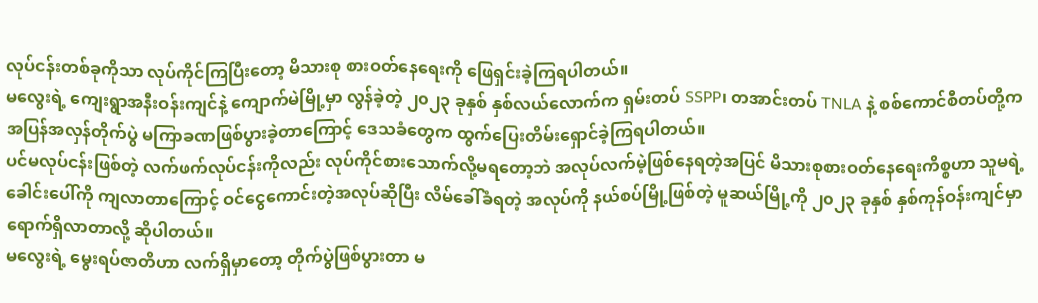လုပ်ငန်းတစ်ခုကိုသာ လုပ်ကိုင်ကြပြီးတော့ မိသားစု စားဝတ်နေရေးကို ဖြေရှင်းခဲ့ကြရပါတယ်။
မလွေးရဲ့ ကျေးရွာအနီးဝန်းကျင်နဲ့ ကျောက်မဲမြို့မှာ လွန်ခဲ့တဲ့ ၂၀၂၃ ခုနှစ် နှစ်လယ်လောက်က ရှမ်းတပ် SSPP၊ တအာင်းတပ် TNLA နဲ့ စစ်ကောင်စီတပ်တို့က အပြန်အလှန်တိုက်ပွဲ မကြာခဏဖြစ်ပွားခဲ့တာကြောင့် ဒေသခံတွေက ထွက်ပြေးတိမ်းရှောင်ခဲ့ကြရပါတယ်။
ပင်မလုပ်ငန်းဖြစ်တဲ့ လက်ဖက်လုပ်ငန်းကိုလည်း လုပ်ကိုင်စားသောက်လို့မရတော့ဘဲ အလုပ်လက်မဲ့ဖြစ်နေရတဲ့အပြင် မိသားစုစားဝတ်နေရေးကိစ္စဟာ သူမရဲ့ ခေါင်းပေါ်ကို ကျလာတာကြောင့် ဝင်ငွေကောင်းတဲ့အလုပ်ဆိုပြီး လိမ်ခေါ်ခံရတဲ့ အလုပ်ကို နယ်စပ်မြို့ဖြစ်တဲ့ မူဆယ်မြို့ကို ၂၀၂၃ ခုနှစ် နှစ်ကုန်ဝန်းကျင်မှာ ရောက်ရှိလာတာလို့ ဆိုပါတယ်။
မလွေးရဲ့ မွေးရပ်ဇာတိဟာ လက်ရှိမှာတော့ တိုက်ပွဲဖြစ်ပွားတာ မ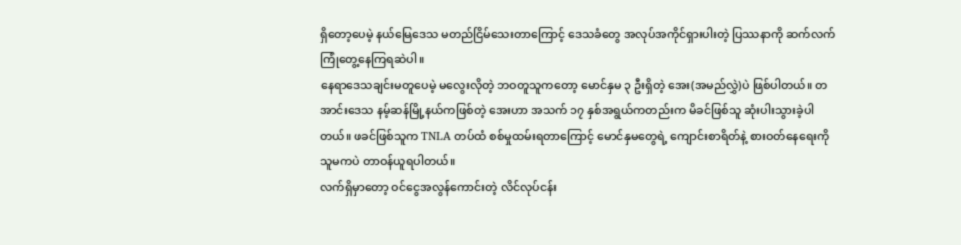ရှိတော့ပေမဲ့ နယ်မြေဒေသ မတည်ငြိမ်သေးတာကြောင့် ဒေသခံတွေ အလုပ်အကိုင်ရှားပါးတဲ့ ပြဿနာကို ဆက်လက်ကြုံတွေ့နေကြရဆဲပါ။
နေရာဒေသချင်းမတူပေမဲ့ မလွေးလိုတဲ့ ဘဝတူသူကတော့ မောင်နှမ ၃ ဦးရှိတဲ့ အေး(အမည်လွှဲ)ပဲ ဖြစ်ပါတယ်။ တအာင်းဒေသ နမ့်ဆန်မြို့နယ်ကဖြစ်တဲ့ အေးဟာ အသက် ၁၇ နှစ်အရွယ်ကတည်းက မိခင်ဖြစ်သူ ဆုံးပါးသွားခဲ့ပါတယ်။ ဖခင်ဖြစ်သူက TNLA တပ်ထံ စစ်မှုထမ်းရတာကြောင့် မောင်နှမတွေရဲ့ ကျောင်းစာရိတ်နဲ့ စားဝတ်နေရေးကို သူမကပဲ တာဝန်ယူရပါတယ်။
လက်ရှိမှာတော့ ဝင်ငွေအလွန်ကောင်းတဲ့ လိင်လုပ်ငန်း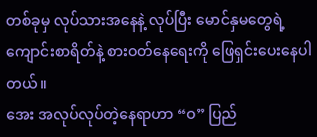တစ်ခုမှ လုပ်သားအနေနဲ့ လုပ်ပြီး မောင်နှမတွေရဲ့ ကျောင်းစာရိတ်နဲ့ စားဝတ်နေရေးကို ဖြေရှင်းပေးနေပါတယ်။
အေး အလုပ်လုပ်တဲ့နေရာဟာ “ဝ” ပြည်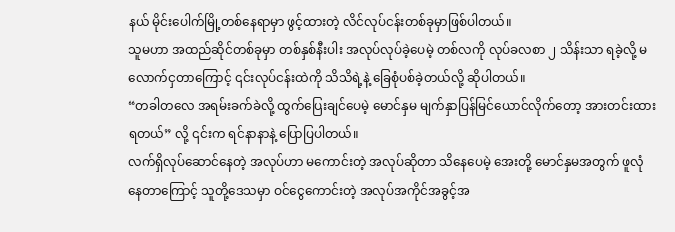နယ် မိုင်းပေါက်မြို့တစ်နေရာမှာ ဖွင့်ထားတဲ့ လိင်လုပ်ငန်းတစ်ခုမှာဖြစ်ပါတယ်။
သူမဟာ အထည်ဆိုင်တစ်ခုမှာ တစ်နှစ်နီးပါး အလုပ်လုပ်ခဲ့ပေမဲ့ တစ်လကို လုပ်ခလစာ ၂ သိန်းသာ ရခဲ့လို့ မလောက်ငှတာကြောင့် ၎င်းလုပ်ငန်းထဲကို သိသိရဲ့နဲ့ ခြေစုံပစ်ခဲ့တယ်လို့ ဆိုပါတယ်။
“တခါတလေ အရမ်းခက်ခဲလို့ ထွက်ပြေးချင်ပေမဲ့ မောင်နှမ မျက်နှာပြန်မြင်ယောင်လိုက်တော့ အားတင်းထားရတယ်” လို့ ၎င်းက ရင်နာနာနဲ့ ပြောပြပါတယ်။
လက်ရှိလုပ်ဆောင်နေတဲ့ အလုပ်ဟာ မကောင်းတဲ့ အလုပ်ဆိုတာ သိနေပေမဲ့ အေးတို့ မောင်နှမအတွက် ဖူလုံနေတာကြောင့် သူတို့ဒေသမှာ ဝင်ငွေကောင်းတဲ့ အလုပ်အကိုင်အခွင့်အ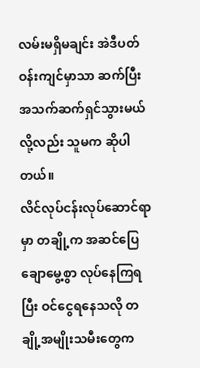လမ်းမရှိမချင်း အဲဒီပတ်ဝန်းကျင်မှာသာ ဆက်ပြီး အသက်ဆက်ရှင်သွားမယ်လို့လည်း သူမက ဆိုပါတယ်။
လိင်လုပ်ငန်းလုပ်ဆောင်ရာမှာ တချို့က အဆင်ပြေချောမွေ့စွာ လုပ်နေကြရပြီး ဝင်ငွေရနေသလို တချို့အမျိုးသမီးတွေက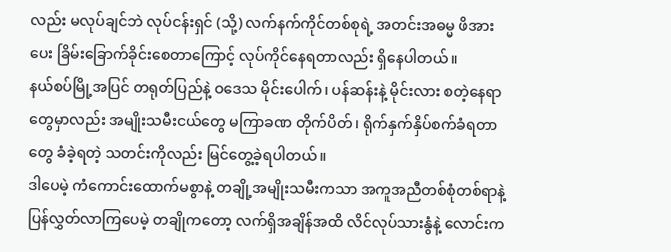လည်း မလုပ်ချင်ဘဲ လုပ်ငန်းရှင် (သို့) လက်နက်ကိုင်တစ်စုရဲ့ အတင်းအဓမ္မ ဖိအားပေး ခြိမ်းခြောက်ခိုင်းစေတာကြောင့် လုပ်ကိုင်နေရတာလည်း ရှိနေပါတယ်။
နယ်စပ်မြို့အပြင် တရုတ်ပြည်နဲ့ ဝဒေသ မိုင်းပေါက်၊ ပန်ဆန်းနဲ့ မိုင်းလား စတဲ့နေရာတွေမှာလည်း အမျိုးသမီးငယ်တွေ မကြာခဏ တိုက်ပိတ်၊ ရိုက်နှက်နှိပ်စက်ခံရတာတွေ ခံခဲ့ရတဲ့ သတင်းကိုလည်း မြင်တွေ့ခဲ့ရပါတယ်။
ဒါပေမဲ့ ကံကောင်းထောက်မစွာနဲ့ တချို့အမျိုးသမီးကသာ အကူအညီတစ်စုံတစ်ရာနဲ့ ပြန်လွှတ်လာကြပေမဲ့ တချိုကတော့ လက်ရှိအချိန်အထိ လိင်လုပ်သားနွံနဲ့ လောင်းက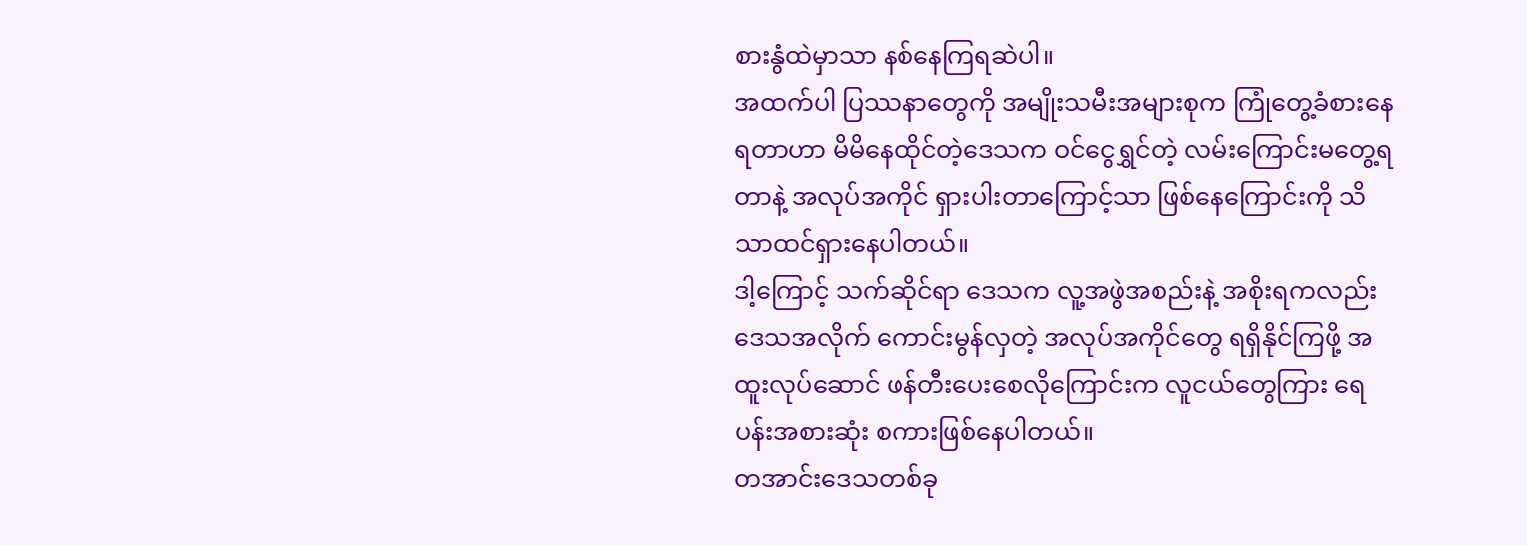စားနွံထဲမှာသာ နစ်နေကြရဆဲပါ။
အထက်ပါ ပြဿနာတွေကို အမျိုးသမီးအများစုက ကြုံတွေ့ခံစားနေရတာဟာ မိမိနေထိုင်တဲ့ဒေသက ဝင်ငွေရွှင်တဲ့ လမ်းကြောင်းမတွေ့ရတာနဲ့ အလုပ်အကိုင် ရှားပါးတာကြောင့်သာ ဖြစ်နေကြောင်းကို သိသာထင်ရှားနေပါတယ်။
ဒါ့ကြောင့် သက်ဆိုင်ရာ ဒေသက လူ့အဖွဲအစည်းနဲ့ အစိုးရကလည်း ဒေသအလိုက် ကောင်းမွန်လှတဲ့ အလုပ်အကိုင်တွေ ရရှိနိုင်ကြဖို့ အထူးလုပ်ဆောင် ဖန်တီးပေးစေလိုကြောင်းက လူငယ်တွေကြား ရေပန်းအစားဆုံး စကားဖြစ်နေပါတယ်။
တအာင်းဒေသတစ်ခု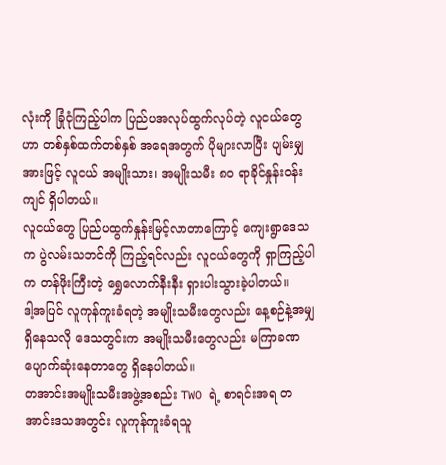လုံးကို ခြုံငုံကြည့်ပါက ပြည်ပအလုပ်ထွက်လုပ်တဲ့ လူငယ်တွေဟာ တစ်နှစ်ထက်တစ်နှစ် အရေအတွက် ပိုများလာပြီး ပျမ်းမျှအားဖြင့် လူငယ် အမျိုးသား၊ အမျိုးသမီး ၈၀ ရာခိုင်နှုန်းဝန်းကျင် ရှိပါတယ်။
လူငယ်တွေ ပြည်ပထွက်နှုန်းမြင့်လာတာကြောင့် ကျေးရွာဒေသက ပွဲလမ်းသဘင်ကို ကြည့်ရင်လည်း လူငယ်တွေကို ရှာကြည့်ပါက တန်ဖိုးကြီးတဲ့ ရွှေလောက်နီးနီး ရှားပါးသွားခဲ့ပါတယ်။
ဒါ့အပြင် လူကုန်ကူးခံရတဲ့ အမျိုးသမီးတွေလည်း နေ့စဉ်နဲ့အမျှ ရှိနေသလို ဒေသတွင်းက အမျိုးသမီးတွေလည်း မကြာခဏ ပျောက်ဆုံးနေတာတွေ ရှိနေပါတယ်။
တအာင်းအမျိုးသမီးအဖွဲ့အစည်း TWO ရဲ့ စာရင်းအရ တအာင်းဒသအတွင်း လူကုန်ကူးခံရသူ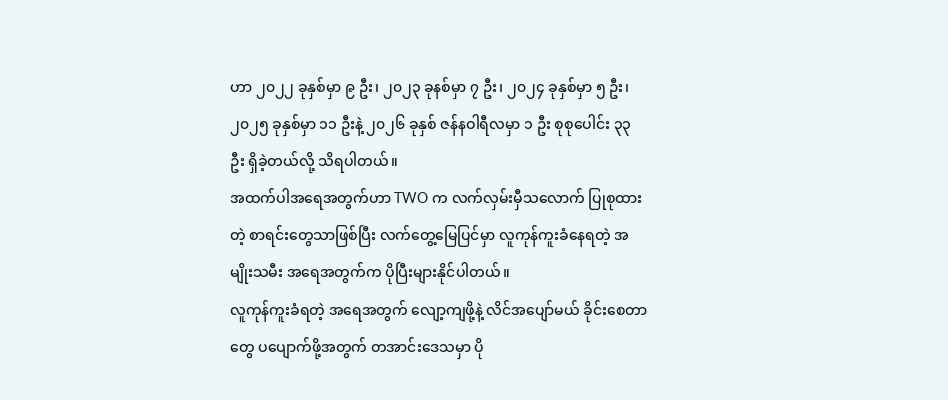ဟာ ၂၀၂၂ ခုနှစ်မှာ ၉ ဦး၊ ၂၀၂၃ ခုနစ်မှာ ၇ ဦး၊ ၂၀၂၄ ခုနှစ်မှာ ၅ ဦး၊ ၂၀၂၅ ခုနှစ်မှာ ၁၁ ဦးနဲ့ ၂၀၂၆ ခုနှစ် ဇန်နဝါရီလမှာ ၁ ဦး စုစုပေါင်း ၃၃ ဦး ရှိခဲ့တယ်လို့ သိရပါတယ်။
အထက်ပါအရေအတွက်ဟာ TWO က လက်လှမ်းမှီသလောက် ပြုစုထားတဲ့ စာရင်းတွေသာဖြစ်ပြီး လက်တွေ့မြေပြင်မှာ လူကုန်ကူးခံနေရတဲ့ အမျိုးသမီး အရေအတွက်က ပိုပြီးများနိုင်ပါတယ်။
လူကုန်ကူးခံရတဲ့ အရေအတွက် လျော့ကျဖို့နဲ့ လိင်အပျော်မယ် ခိုင်းစေတာတွေ ပပျောက်ဖို့အတွက် တအာင်းဒေသမှာ ပို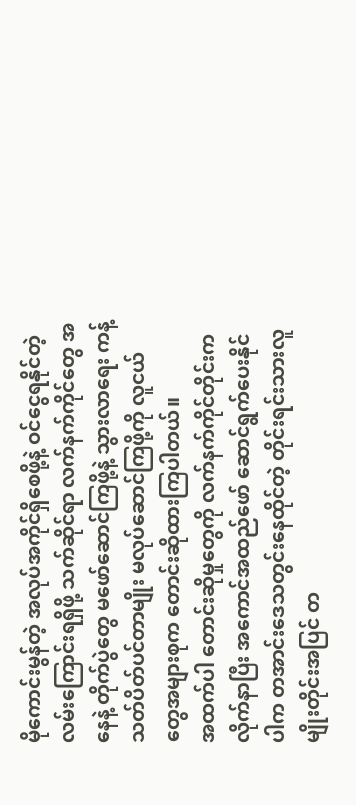မိုကောင်းမွန်တဲ့ အလုပ်အကိုင်ရှိစေဖို့နဲ့ ဝင်ငွေရနိုင်တဲ့ လမ်းကြောင်းရရှိဖို့ သက်ဆိုင်ရာ လက်နက်ကိုင်တွေ အနေနဲ့ တိုက်ပွဲတွေ မဖော်ဆောင်ကြဖို့နဲ့ သွားလာရေး ကန့်သတ်ပိတ်ပင်တာမျိုး မလုပ်ဆောင်ကြဖို့ကို လူငယ်တွေအများစုက တောင်းဆိုထားကြပါတယ်။
အထက်ပါ တောင်းဆိုမှုတွေကို လက်နက်ကိုင်တိုင်းက လိုက်နာပြီး အကောင်အထည်ဖော် ဆောင်ရွက်ပေးနိုင်ပါက တအာင်းဒေသတွင်းနေထိုင်တဲ့ တိုင်းရင်းသားလူမျိုးတိုင်းအပြင် တ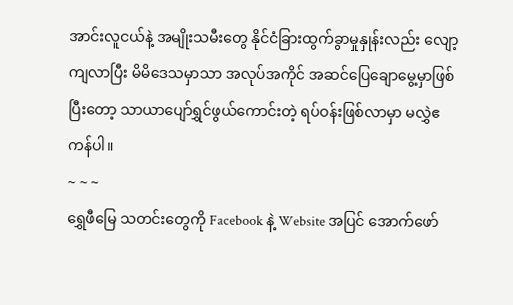အာင်းလူငယ်နဲ့ အမျိုးသမီးတွေ နိုင်ငံခြားထွက်ခွာမှုနှုန်းလည်း လျော့ကျလာပြီး မိမိဒေသမှာသာ အလုပ်အကိုင် အဆင်ပြေချောမွေ့မှာဖြစ်ပြီးတော့ သာယာပျော်ရွှင်ဖွယ်ကောင်းတဲ့ ရပ်ဝန်းဖြစ်လာမှာ မလွှဲဧကန်ပါ။
~ ~ ~
ရွှေဖီမြေ သတင်းတွေကို Facebook နဲ့ Website အပြင် အောက်ဖော်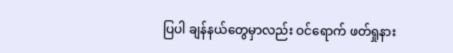ပြပါ ချန်နယ်တွေမှာလည်း ဝင်ရောက် ဖတ်ရှုနား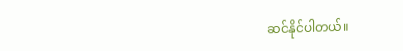ဆင်နိုင်ပါတယ်။